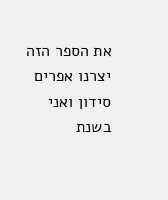את הספר הזה יצרנו אפרים סידון ואני בשנת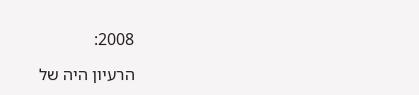2008:

הרעיון היה של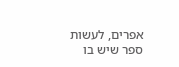אפרים, לעשות ספר שיש בו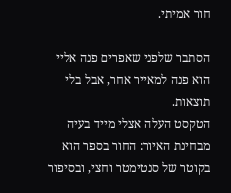חור אמיתי.

הסתבר שלפני שאפרים פנה אליי הוא פנה למאייר אחר, אבל בלי תוצאות.
הטקסט העלה אצלי מייד בעיה מבחינת האיור: החור בספר הוא בקוטר של סנטימטר וחצי, ובסיפור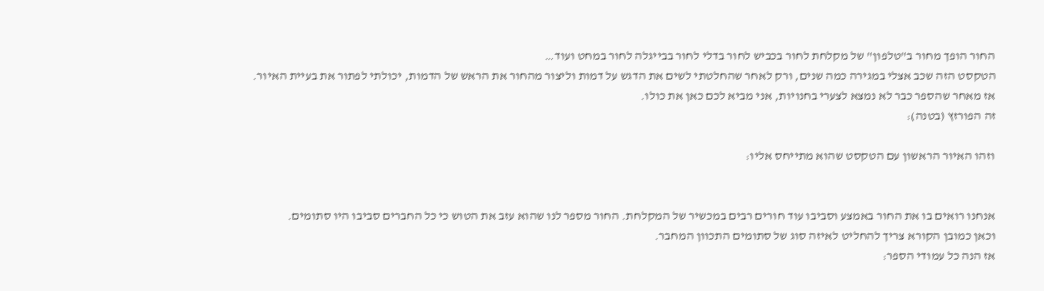החור הופך מחור ב"טלפון" של מקלחת לחור בכביש לחור בדלי לחור בבייגלה לחור במחט ועוד…
הטקסט הזה שכב אצלי במגירה כמה שנים, ורק לאחר שהחלטתי לשים את הדגש על דמות וליצור מהחור את הראש של הדמות, יכולתי לפתור את בעיית האיור.
אז מאחר שהספר כבר לא נמצא לצערי בחנויות, אני מביא לכם כאן את כולו.
זה הפורזץ (בטנה):

וזהו האיור הראשון עם הטקסט שהוא מתייחס אליו:


אנחנו רואים בו את החור באמצע וסביבו עוד חורים רבים במכשיר של המקלחת. החור מספר לנו שהוא עזב את הטוש כי כל החברים סביבו היו סתומים.
וכאן כמובן הקורא צריך להחליט לאיזה סוג של סתומים התכוון המחבר.
אז הנה כל עמודי הספר: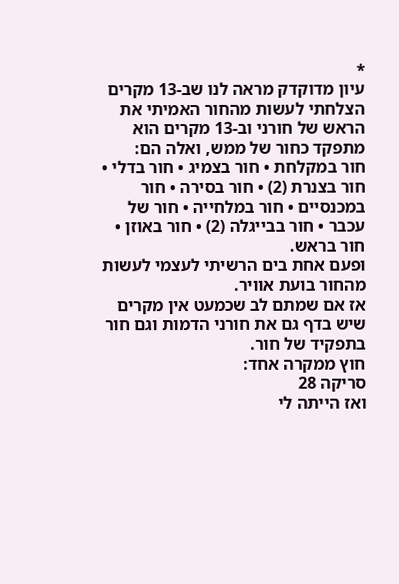*
עיון מדוקדק מראה לנו שב-13 מקרים הצלחתי לעשות מהחור האמיתי את הראש של חורני וב-13 מקרים הוא מתפקד כחור של ממש, ואלה הם:
חור במקלחת • חור בצמיג • חור בדלי • חור בצנרת (2) • חור בסירה • חור במכנסיים • חור במלחייה • חור של עכבר • חור בבייגלה (2) • חור באוזן • חור בראש.
ופעם אחת בים הרשיתי לעצמי לעשות מהחור בועת אוויר.
אז אם שמתם לב שכמעט אין מקרים שיש בדף גם את חורני הדמות וגם חור בתפקיד של חור.
חוץ ממקרה אחד:
סריקה 28
ואז הייתה לי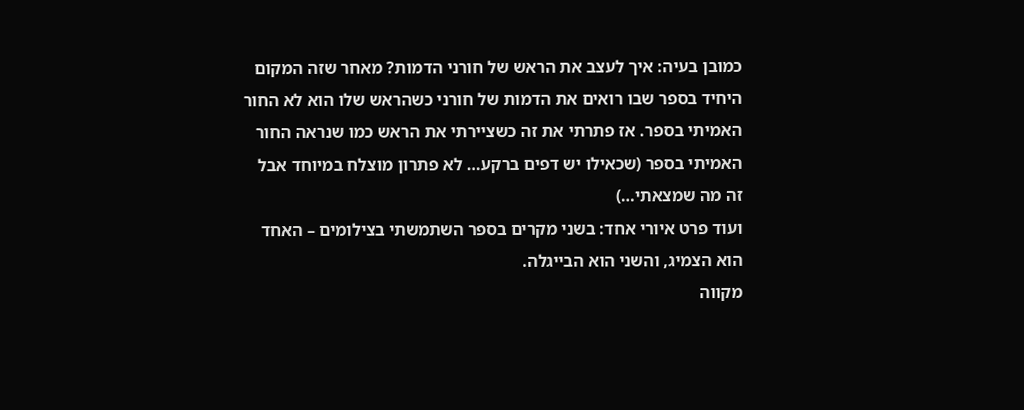כמובן בעיה: איך לעצב את הראש של חורני הדמות? מאחר שזה המקום היחיד בספר שבו רואים את הדמות של חורני כשהראש שלו הוא לא החור האמיתי בספר. אז פתרתי את זה כשציירתי את הראש כמו שנראה החור האמיתי בספר (שכאילו יש דפים ברקע… לא פתרון מוצלח במיוחד אבל זה מה שמצאתי…)
ועוד פרט איורי אחד: בשני מקרים בספר השתמשתי בצילומים – האחד הוא הצמיג, והשני הוא הבייגלה.
מקווה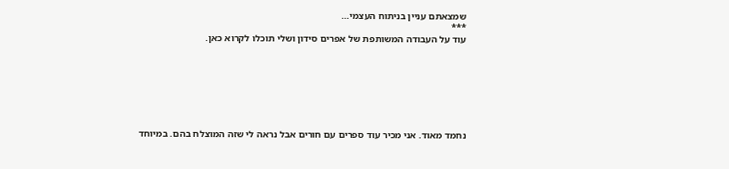שמצאתם עניין בניתוח העצמי…
***
עוד על העבודה המשותפת של אפרים סידון ושלי תוכלו לקרוא כאן.







נחמד מאוד. אני מכיר עוד ספרים עם חורים אבל נראה לי שזה המוצלח בהם. במיוחד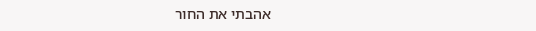אהבתי את החור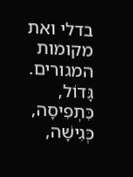בדלי ואת מקומות המגורים.
גָּדוֹל,
כִּתְפִיסָה,
כְּגִישָׁה,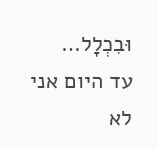וּבִכְלָל…
עד היום אני לא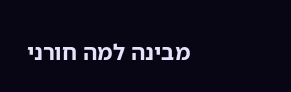מבינה למה חורני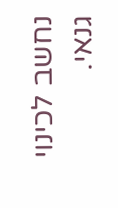נחשב לכינוי גנאי.